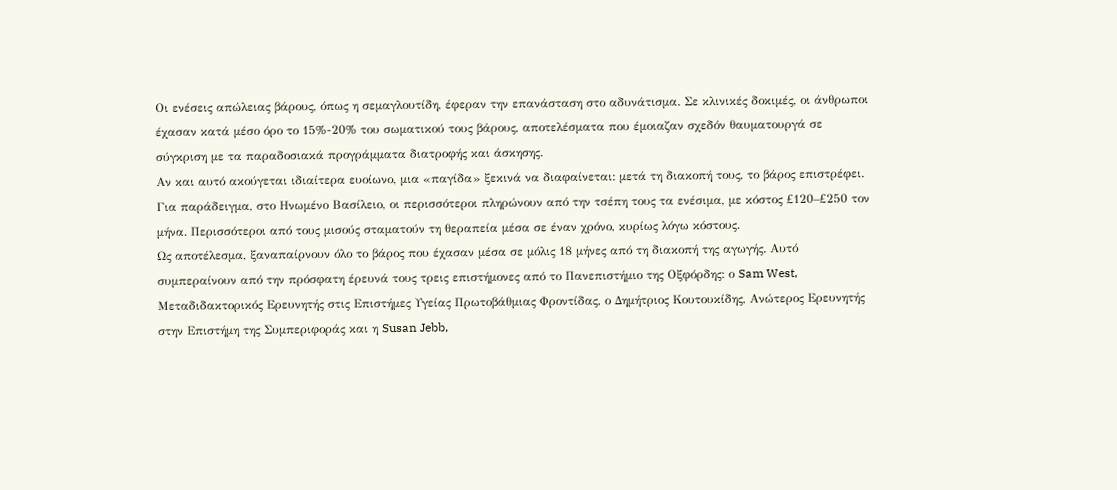Οι ενέσεις απώλειας βάρους, όπως η σεμαγλουτίδη, έφεραν την επανάσταση στο αδυνάτισμα. Σε κλινικές δοκιμές, οι άνθρωποι έχασαν κατά μέσο όρο το 15%-20% του σωματικού τους βάρους, αποτελέσματα που έμοιαζαν σχεδόν θαυματουργά σε σύγκριση με τα παραδοσιακά προγράμματα διατροφής και άσκησης.
Αν και αυτό ακούγεται ιδιαίτερα ευοίωνο, μια «παγίδα» ξεκινά να διαφαίνεται: μετά τη διακοπή τους, το βάρος επιστρέφει. Για παράδειγμα, στο Ηνωμένο Βασίλειο, οι περισσότεροι πληρώνουν από την τσέπη τους τα ενέσιμα, με κόστος £120–£250 τον μήνα. Περισσότεροι από τους μισούς σταματούν τη θεραπεία μέσα σε έναν χρόνο, κυρίως λόγω κόστους.
Ως αποτέλεσμα, ξαναπαίρνουν όλο το βάρος που έχασαν μέσα σε μόλις 18 μήνες από τη διακοπή της αγωγής. Αυτό συμπεραίνουν από την πρόσφατη έρευνά τους τρεις επιστήμονες από το Πανεπιστήμιο της Οξφόρδης: ο Sam West, Μεταδιδακτορικός Ερευνητής στις Επιστήμες Υγείας Πρωτοβάθμιας Φροντίδας, ο Δημήτριος Κουτουκίδης, Ανώτερος Ερευνητής στην Επιστήμη της Συμπεριφοράς και η Susan Jebb,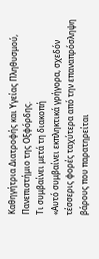Καθηγήτρια Διατροφής και Υγείας Πληθυσμού, Πανεπιστήμιο της Οξφόρδης.
Τι συμβαίνει μετά τη διακοπή
«Αυτό συμβαίνει εκπληκτικά γρήγορα, σχεδόν τέσσερις φορές ταχύτερα από την επαναπρόσληψη βάρους που παρατηρείται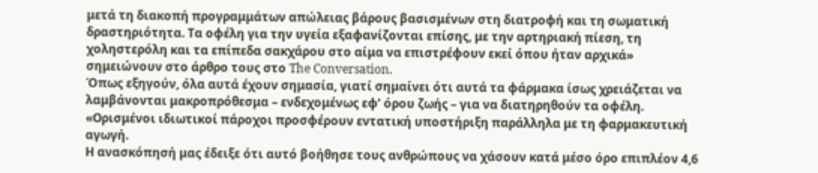μετά τη διακοπή προγραμμάτων απώλειας βάρους βασισμένων στη διατροφή και τη σωματική δραστηριότητα. Τα οφέλη για την υγεία εξαφανίζονται επίσης, με την αρτηριακή πίεση, τη χοληστερόλη και τα επίπεδα σακχάρου στο αίμα να επιστρέφουν εκεί όπου ήταν αρχικά» σημειώνουν στο άρθρο τους στο The Conversation.
Όπως εξηγούν, όλα αυτά έχουν σημασία, γιατί σημαίνει ότι αυτά τα φάρμακα ίσως χρειάζεται να λαμβάνονται μακροπρόθεσμα – ενδεχομένως εφ’ όρου ζωής – για να διατηρηθούν τα οφέλη. «Ορισμένοι ιδιωτικοί πάροχοι προσφέρουν εντατική υποστήριξη παράλληλα με τη φαρμακευτική αγωγή.
Η ανασκόπησή μας έδειξε ότι αυτό βοήθησε τους ανθρώπους να χάσουν κατά μέσο όρο επιπλέον 4,6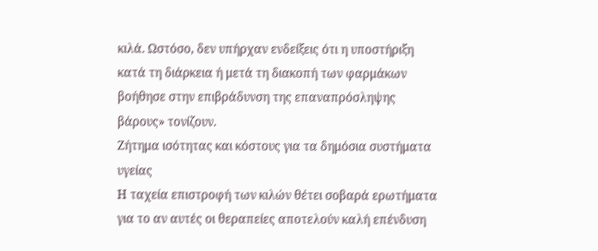κιλά. Ωστόσο, δεν υπήρχαν ενδείξεις ότι η υποστήριξη κατά τη διάρκεια ή μετά τη διακοπή των φαρμάκων βοήθησε στην επιβράδυνση της επαναπρόσληψης βάρους» τονίζουν.
Ζήτημα ισότητας και κόστους για τα δημόσια συστήματα υγείας
Η ταχεία επιστροφή των κιλών θέτει σοβαρά ερωτήματα για το αν αυτές οι θεραπείες αποτελούν καλή επένδυση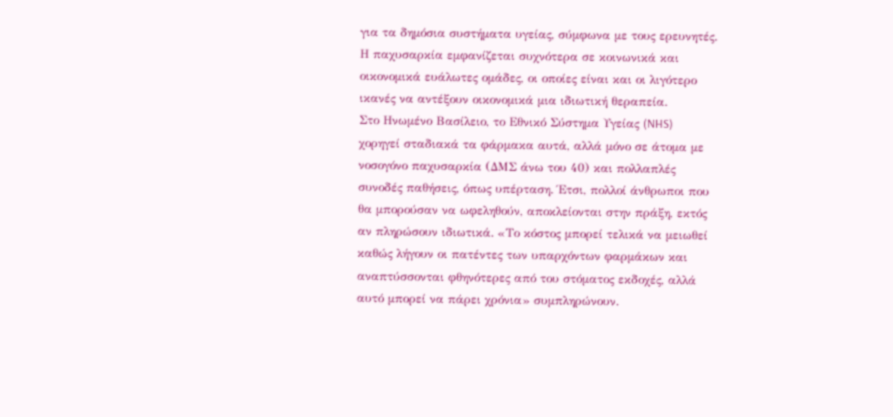για τα δημόσια συστήματα υγείας, σύμφωνα με τους ερευνητές. Η παχυσαρκία εμφανίζεται συχνότερα σε κοινωνικά και οικονομικά ευάλωτες ομάδες, οι οποίες είναι και οι λιγότερο ικανές να αντέξουν οικονομικά μια ιδιωτική θεραπεία.
Στο Ηνωμένο Βασίλειο, το Εθνικό Σύστημα Υγείας (NHS) χορηγεί σταδιακά τα φάρμακα αυτά, αλλά μόνο σε άτομα με νοσογόνο παχυσαρκία (ΔΜΣ άνω του 40) και πολλαπλές συνοδές παθήσεις, όπως υπέρταση. Έτσι, πολλοί άνθρωποι που θα μπορούσαν να ωφεληθούν, αποκλείονται στην πράξη, εκτός αν πληρώσουν ιδιωτικά. «Το κόστος μπορεί τελικά να μειωθεί καθώς λήγουν οι πατέντες των υπαρχόντων φαρμάκων και αναπτύσσονται φθηνότερες από του στόματος εκδοχές, αλλά αυτό μπορεί να πάρει χρόνια» συμπληρώνουν.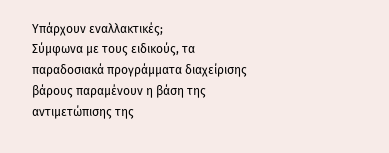Υπάρχουν εναλλακτικές;
Σύμφωνα με τους ειδικούς, τα παραδοσιακά προγράμματα διαχείρισης βάρους παραμένουν η βάση της αντιμετώπισης της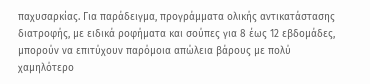παχυσαρκίας. Για παράδειγμα, προγράμματα ολικής αντικατάστασης διατροφής, με ειδικά ροφήματα και σούπες για 8 έως 12 εβδομάδες, μπορούν να επιτύχουν παρόμοια απώλεια βάρους με πολύ χαμηλότερο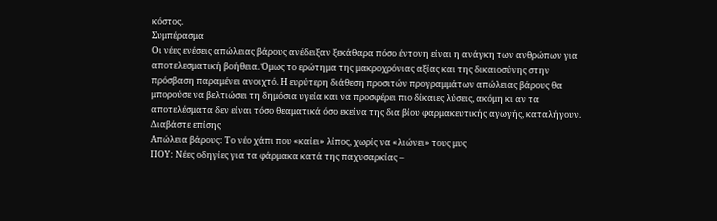κόστος.
Συμπέρασμα
Οι νέες ενέσεις απώλειας βάρους ανέδειξαν ξεκάθαρα πόσο έντονη είναι η ανάγκη των ανθρώπων για αποτελεσματική βοήθεια. Όμως το ερώτημα της μακροχρόνιας αξίας και της δικαιοσύνης στην πρόσβαση παραμένει ανοιχτό. Η ευρύτερη διάθεση προσιτών προγραμμάτων απώλειας βάρους θα μπορούσε να βελτιώσει τη δημόσια υγεία και να προσφέρει πιο δίκαιες λύσεις, ακόμη κι αν τα αποτελέσματα δεν είναι τόσο θεαματικά όσο εκείνα της δια βίου φαρμακευτικής αγωγής, καταλήγουν.
Διαβάστε επίσης
Απώλεια βάρους: Το νέο χάπι που «καίει» λίπος, χωρίς να «λιώνει» τους μυς
ΠΟΥ: Νέες οδηγίες για τα φάρμακα κατά της παχυσαρκίας –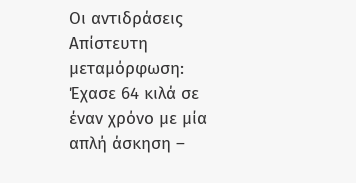Οι αντιδράσεις
Απίστευτη μεταμόρφωση: Έχασε 64 κιλά σε έναν χρόνο με μία απλή άσκηση –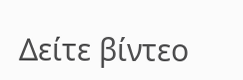Δείτε βίντεο